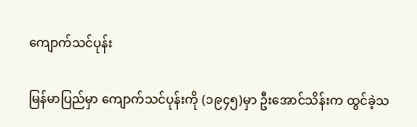ကျောက်သင်ပုန်း

မြန်မာပြည်မှာ ကျောက်သင်ပုန်းကို (၁၉၄၅)မှာ ဦးအောင်သိန်းက ထွင်ခဲ့သ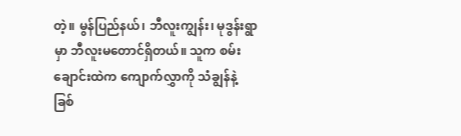တဲ့။ မွန်ပြည်နယ်၊ ဘီလူးကျွန်း၊ မုဒွန်းရွာမှာ ဘီလူးမတောင်ရှိတယ်။ သူက စမ်းချောင်းထဲက ကျောက်လွှာကို သံချွန်နဲ့ခြစ်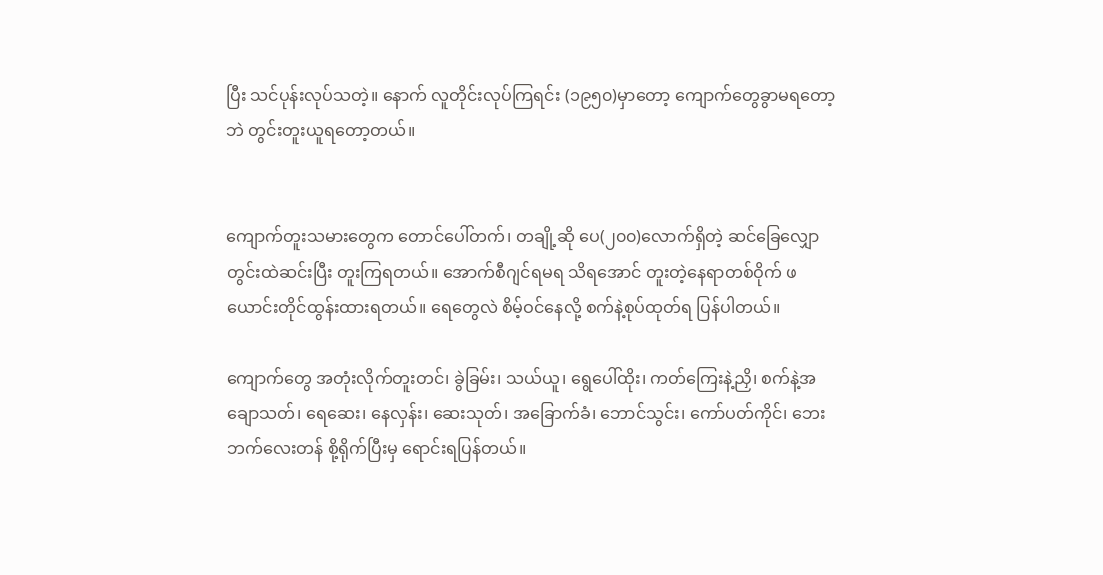ပြီး သင်ပုန်းလုပ်သတဲ့။ နောက် လူတိုင်းလုပ်ကြရင်း (၁၉၅၀)မှာတော့ ကျောက်တွေခွာမရတော့ဘဲ တွင်းတူးယူရတော့တယ်။


ကျောက်တူးသမားတွေက တောင်ပေါ်တက်၊ တချို့ဆို ပေ(၂၀၀)လောက်ရှိတဲ့ ဆင်ခြေလျှောတွင်းထဲဆင်းပြီး တူးကြရတယ်။ အောက်စီဂျင်ရမရ သိရအောင် တူးတဲ့နေရာတစ်ဝိုက် ဖယောင်းတိုင်ထွန်းထားရတယ်။ ရေတွေလဲ စိမ့်ဝင်နေလို့ စက်နဲ့စုပ်ထုတ်ရ ပြန်ပါတယ်။

ကျောက်တွေ အတုံးလိုက်တူးတင်၊ ခွဲခြမ်း၊ သယ်ယူ၊ ရွေပေါ်ထိုး၊ ကတ်ကြေးနဲ့ညှိ၊ စက်နဲ့အချောသတ်၊ ရေဆေး၊ နေလှန်း၊ ဆေးသုတ်၊ အခြောက်ခံ၊ ဘောင်သွင်း၊ ကော်ပတ်ကိုင်၊ ဘေးဘက်လေးတန် စို့ရိုက်ပြီးမှ ရောင်းရပြန်တယ်။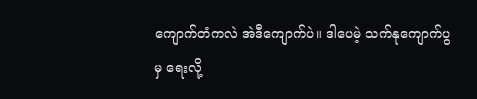ကျောက်တံကလဲ အဲဒီကျောက်ပဲ။ ဒါပေမဲ့ သက်နုကျောက်ပွမှ ရေးလို့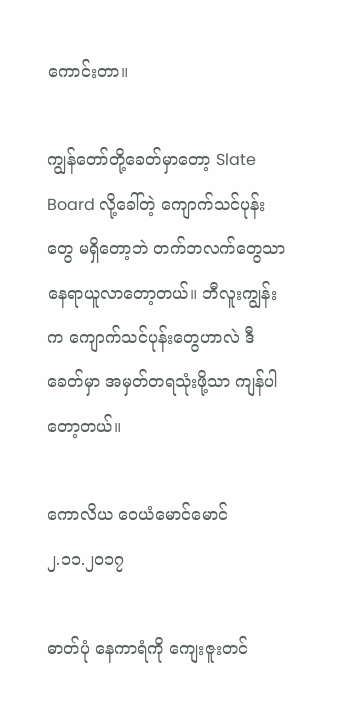ကောင်းတာ။

ကျွန်တော်တို့ခေတ်မှာတော့ Slate Board လို့ခေါ်တဲ့ ကျောက်သင်ပုန်းတွေ မရှိတော့ဘဲ တက်ဘလက်တွေသာ နေရာယူလာတော့တယ်။ ဘီလူးကျွန်းက ကျောက်သင်ပုန်းတွေဟာလဲ ဒီခေတ်မှာ အမှတ်တရသုံးဖို့သာ ကျန်ပါတော့တယ်။

ကောလိယ ဝေယံမောင်မောင်
၂.၁၁.၂၀၁၇

ဓာတ်ပုံ နေကာရံကို ကျေးဇူးတင်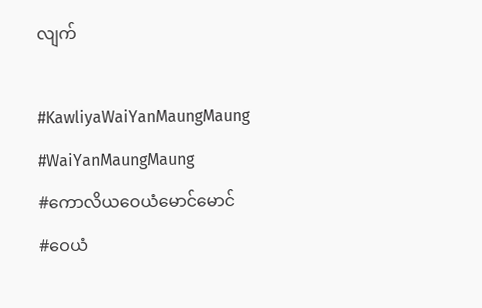လျက်

#KawliyaWaiYanMaungMaung
#WaiYanMaungMaung
#ကောလိယဝေယံမောင်မောင်
#ဝေယံ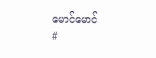မောင်မောင်
#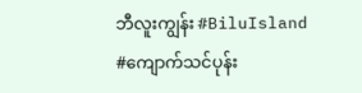ဘီလူးကျွန်း #BiluIsland
#ကျောက်သင်ပုန်း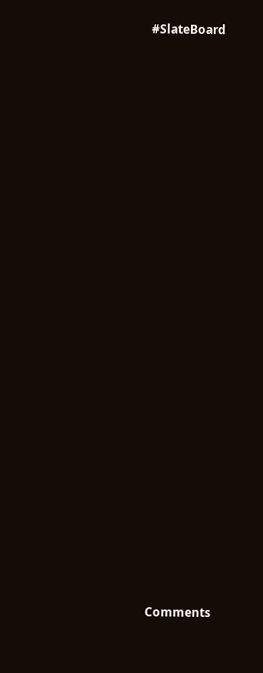#SlateBoard


























Comments